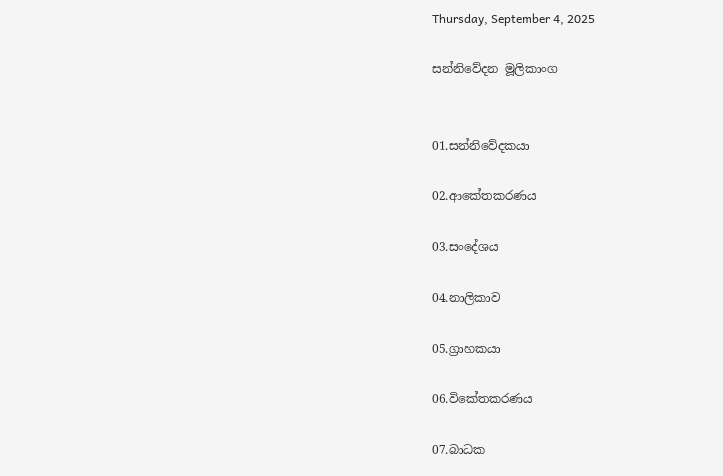Thursday, September 4, 2025

සන්නිවේදන මූලිකාංග


01.සන්නිවේදකයා

02.ආකේතකරණය

03.සංදේශය

04.නාලිකාව

05.ග්‍රාහකයා

06.විකේතකරණය

07.බාධක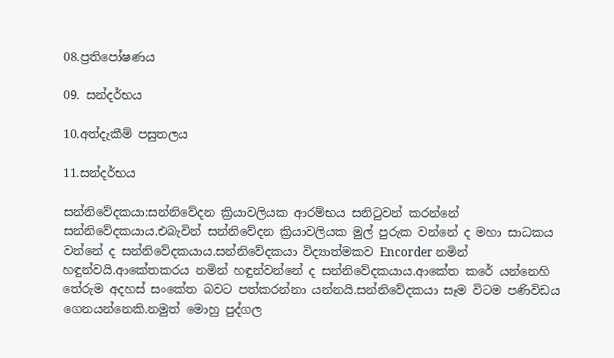08.ප්‍රතිපෝෂණය

09. සන්දර්භය

10.අත්දැකීම් පසුතලය

11.සන්දර්භය

සන්නිවේදකයා:සන්නිවේදන ක්‍රියාවලියක ආරම්භය සනිටුවන් කරන්නේ සන්නිවේදකයාය.එබැවින් සන්නිවේදන ක්‍රියාවලියක මුල් පුරුක වන්නේ ද මහා සාධකය වන්නේ ද සන්නිවේදකයාය.සන්නිවේදකයා විද්‍යාත්මකව Encorder නමින් හඳුන්වයි.ආකේතකරය නමින් හඳුන්වන්නේ ද සන්නිවේදකයාය.ආකේත කරේ යන්නෙහි තේරුම අදහස් සංකේත බවට පත්කරන්නා යන්නයි.සන්නිවේදකයා සෑම විටම පණිවිඩය ගෙනයන්නෙකි.නමුත් මොහු පුද්ගල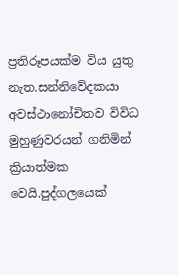ප්‍රතිරූපයක්ම විය යුතු නැත.සන්නිවේදකයා අවස්ථානෝචිතව විවිධ මුහුණුවරයන් ගනිමින් ක්‍රියාත්මක වෙයි.පුද්ගලයෙක්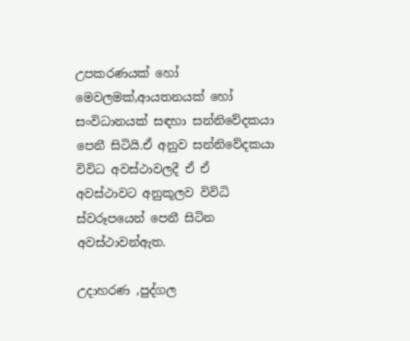උපකරණයක් හෝ මෙවලමක්,ආයතනයක් හෝ සංවිධානයක් සඳහා සන්නිවේදකයා පෙනී සිටියි.ඒ අනුව සන්නිවේදකයා විවිධ අවස්ථාවලදී ඒ ඒ අවස්ථාවට අනුකූලව විවිධි ස්වරූපයෙන් පෙනී සිටින අවස්ථාවන්ඇත.

උදාහරණ ,පුද්ගල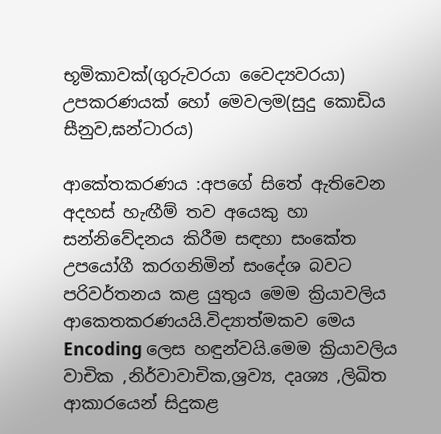භූමිකාවක්(ගුරුවරයා වෛද්‍යවරයා)                                                  උපකරණයක් හෝ මෙවලම(සුදු කොඩිය සීනුව,ඝන්ටාරය)

ආකේතකරණය :අපගේ සිතේ ඇතිවෙන අදහස් හැඟීම් තව අයෙකු හා සන්නිවේදනය කිරීම සඳහා සංකේත උපයෝගී කරගනිමින් සංදේශ බවට පරිවර්තනය කළ යුතුය මෙම ක්‍රියාවලිය ආකෙතකරණයයි.විද්‍යාත්මකව මෙය Encoding ලෙස හඳුන්වයි.මෙම ක්‍රියාවලිය වාචික ,නිර්වාවාචික,ශ්‍රව්‍ය, දෘශ්‍ය ,ලිඛිත ආකාරයෙන් සිදුකළ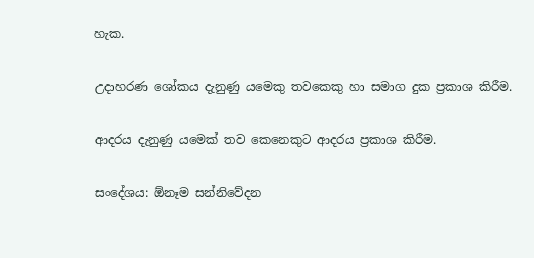හැක.

උදාහරණ ශෝකය දැනුණු යමෙකු තවකෙකු හා සමාග දුක ප්‍රකාශ කිරීම.

ආදරය දැනුණු යමෙක් තව කෙනෙකුට ආදරය ප්‍රකාශ කිරීම.

සංදේශය: ඕනෑම සන්නිවේදන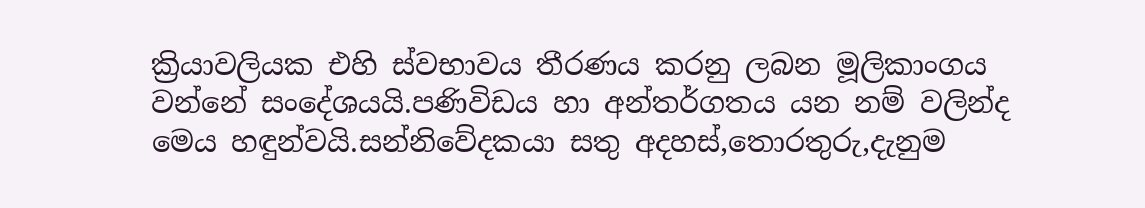ක්‍රියාවලියක එහි ස්වභාවය තීරණය කරනු ලබන මූලිකාංගය වන්නේ සංදේශයයි.පණිවිඩය හා අන්තර්ගතය යන නම් වලින්ද මෙය හඳුන්වයි.සන්නිවේදකයා සතු අදහස්,තොරතුරු,දැනුම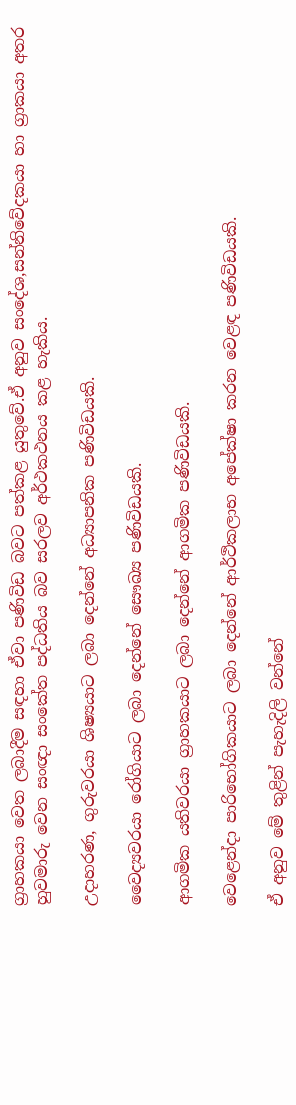ග්‍රාහකයා වෙත ලබාදීම සඳහා ඒවා පණිවිඩ බවට පත්කළ යුතුවේ.ඒ අනුව සංදේශ,සන්නිවේදකයා හා ග්‍රාකයා අතර හුවමාරු වෙන සංඥා සංකේත පද්ධතිය බව සරලව අර්ථකථනය කළ හැකිය.

උදාහරණ, ගුරුවරයා ශිෂ්‍යයාට ලබා දෙන්නේ අධ්‍යාපනික පණිවිඩයකි.

වෛද්‍යවරයා රෝගියාට ලබා දෙන්නේ සෞඛ්‍ය පණිවිඩයකි.

ආගමික යතිවරයා ග්‍රාහකයාට ලබා දෙන්නේ ආගමික පණිවිඩයකි.

වෙළෙන්දා පාරිභෝගිකයාට ලබා දෙන්නේ ආර්ථිකලාභ අපේක්ෂා කරන වෙළඳ පණිවිඩයකි.

ඒ අනුව මේ තුළින් පැහැදිලි වන්නේ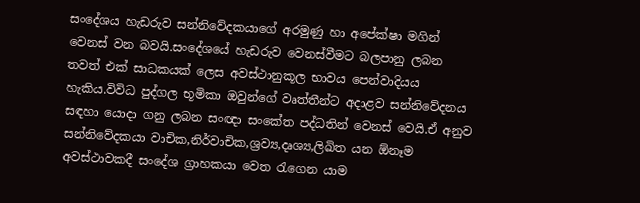සංදේශය හැඩරුව සන්නිවේදකයාගේ අරමුණු හා අපේක්ෂා මගින් වෙනස් වන බවයි.සංදේශයේ හැඩරුව වෙනස්වීමට බලපානු ලබන තවත් එක් සාධකයක් ලෙස අවස්ථානුකූල භාවය පෙන්වාදියය හැකිය.විවිධ පුද්ගල භූමිකා ඔවුන්ගේ වෘත්තීන්ට අදාළව සන්නිවේදනය සඳහා යොදා ගනු ලබන සංඥා සංකේත පද්ධතින් වෙනස් වෙයි.ඒ අනුව සන්නිවේදකයා වාචික,නිර්වාචික,ශ්‍රව්‍ය,දෘශ්‍ය,ලිඛිත යන ඕනෑම අවස්ථාවකදී සංදේශ ග්‍රාහකයා වෙත රැගෙන යාම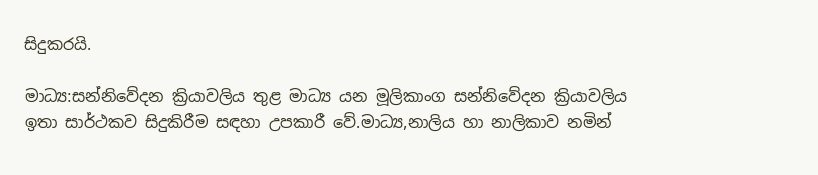සිදුකරයි.

මාධ්‍ය:සන්නිවේදන ක්‍රියාවලිය තුළ මාධ්‍ය යන මූලිකාංග සන්නිවේදන ක්‍රියාවලිය ඉතා සාර්ථකව සිදුකිරීම සඳහා උපකාරී වේ.මාධ්‍ය,නාලිය හා නාලිකාව නමින්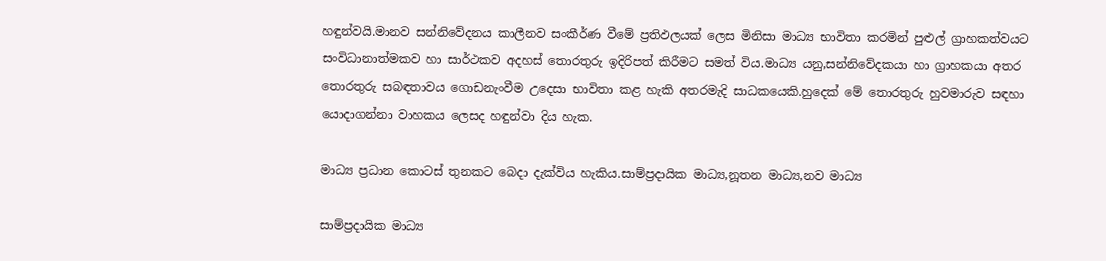හඳුන්වයි.මානව සන්නිවේදනය කාලීනව සංකීර්ණ වීමේ ප්‍රතිඵලයක් ලෙස මිනිසා මාධ්‍ය භාවිතා කරමින් පුළුල් ග්‍රාහකත්වයට සංවිධානාත්මකව හා සාර්ථකව අදහස් තොරතුරු ඉදිරිපත් කිරීමට සමත් විය.මාධ්‍ය යනු,සන්නිවේදකයා හා ග්‍රාහකයා අතර තොරතුරු සබඳතාවය ගොඩනැංවීම උදෙසා භාවිතා කළ හැකි අතරමැදි සාධකයෙකි.හුදෙක් මේ තොරතුරු හුවමාරුව සඳහා යොදාගන්නා වාහකය ලෙසද හඳුන්වා දිය හැක.

මාධ්‍ය ප්‍රධාන කොටස් තුනකට බෙදා දැක්විය හැකිය.සාම්ප්‍රදායික මාධ්‍ය,නූතන මාධ්‍ය,නව මාධ්‍ය

සාම්ප්‍රදායික මාධ්‍ය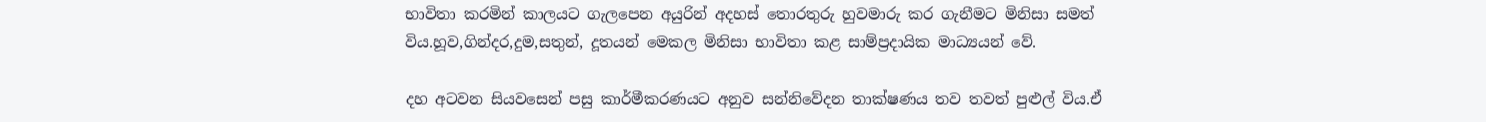භාවිතා කරමින් කාලයට ගැලපෙන අයුරින් අදහස් තොරතුරු හුවමාරු කර ගැනීමට මිනිසා සමත් විය.හූව,ගින්දර,දුම,සතුන්, දූතයන් මෙකල මිනිසා භාවිතා කළ සාම්ප්‍රදායික මාධ්‍යයන් වේ.

දහ අටවන සියවසෙන් පසු කාර්මීකරණයට අනුව සන්නිවේදන තාක්ෂණය තව තවත් පුළුල් විය.ඒ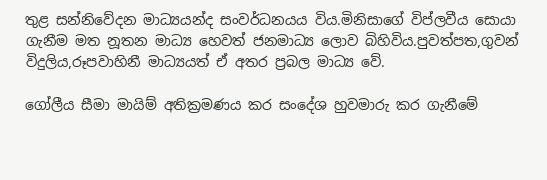තුළ සන්නිවේදන මාධ්‍යයන්ද සංවර්ධනයය විය.මිනිසාගේ විප්ලවීය සොයා ගැනීම මත නූතන මාධ්‍ය හෙවත් ජනමාධ්‍ය ලොව බිහිවිය.පුවත්පත,ගුවන් විදුලිය,රූපවාහිනී මාධ්‍යයත් ඒ අතර ප්‍රබල මාධ්‍ය වේ.

ගෝලීය සීමා මායිම් අතික්‍රමණය කර සංදේශ හුවමාරු කර ගැනීමේ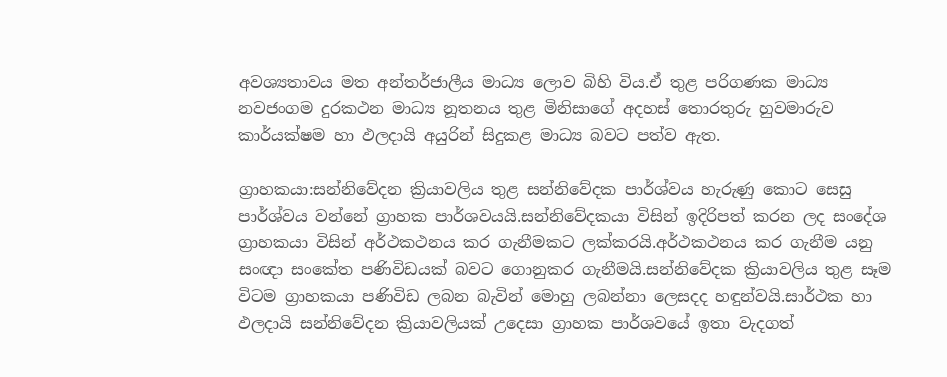අවශ්‍යතාවය මත අන්තර්ජාලීය මාධ්‍ය ලොව බිහි විය.ඒ තුළ පරිගණක මාධ්‍ය නවජංගම දුරකථන මාධ්‍ය නූතනය තුළ මිනිසාගේ අදහස් තොරතුරු හුවමාරුව කාර්යක්ෂම හා ඵලදායි අයුරින් සිදුකළ මාධ්‍ය බවට පත්ව ඇත.

ග්‍රාහකයා:සන්නිවේදන ක්‍රියාවලිය තුළ සන්නිවේදක පාර්ශ්වය හැරුණු කොට සෙසු පාර්ශ්වය වන්නේ ග්‍රාහක පාර්ශවයයි.සන්නිවේදකයා විසින් ඉදිරිපත් කරන ලද සංදේශ ග්‍රාහකයා විසින් අර්ථකථනය කර ගැනීමකට ලක්කරයි.අර්ථකථනය කර ගැනීම යනු සංඥා සංකේත පණිවිඩයක් බවට ගොනුකර ගැනීමයි.සන්නිවේදක ක්‍රියාවලිය තුළ සෑම විටම ග්‍රාහකයා පණිවිඩ ලබන බැවින් මොහු ලබන්නා ලෙසදද හඳුන්වයි.සාර්ථක හා ඵලදායි සන්නිවේදන ක්‍රියාවලියක් උදෙසා ග්‍රාහක පාර්ශවයේ ඉතා වැදගත්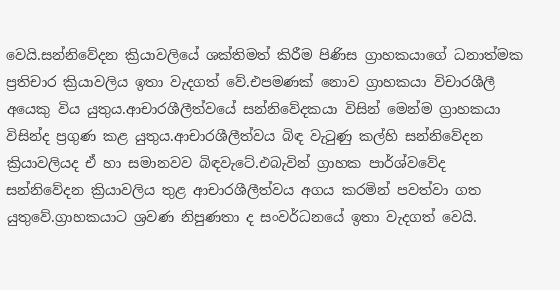වෙයි.සන්නිවේදන ක්‍රියාවලියේ ශක්තිමත් කිරීම පිණිස ග්‍රාහකයාගේ ධනාත්මක ප්‍රතිචාර ක්‍රියාවලිය ඉතා වැදගත් වේ.එපමණක් නොව ග්‍රාහකයා විචාරශීලී අයෙකු විය යුතුය.ආචාරශීලීත්වයේ සන්නිවේදකයා විසින් මෙන්ම ග්‍රාහකයා විසින්ද ප්‍රගුණ කළ යුතුය.ආචාරශීලීත්වය බිඳ වැටුණු කල්හි සන්නිවේදන ක්‍රියාවලියද ඒ හා සමානවව බිඳවැටේ.එබැවින් ග්‍රාහක පාර්ශ්වවේද සන්නිවේදන ක්‍රියාවලිය තුළ ආචාරශීලීත්වය අගය කරමින් පවත්වා ගත යුතුවේ.ග්‍රාහකයාට ශ්‍රවණ නිපුණතා ද සංවර්ධනයේ ඉතා වැදගත් වෙයි.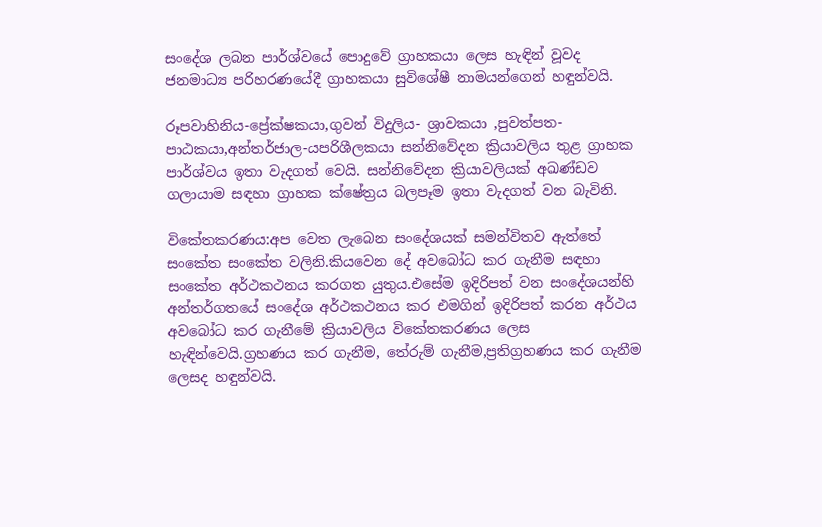සංදේශ ලබන පාර්ශ්වයේ පොදුවේ ග්‍රාහකයා ලෙස හැඳින් වූවද ජනමාධ්‍ය පරිහරණයේදී ග්‍රාහකයා සුවිශේෂී නාමයන්ගෙන් හඳුන්වයි.

රූපවාහිනිය-ප්‍රේක්ෂකයා,ගුවන් විදුලිය- ශ්‍රාවකයා ,පුවත්පත- පාඨකයා,අන්තර්ජාල-යපරිශීලකයා සන්නිවේදන ක්‍රියාවලිය තුළ ග්‍රාහක පාර්ශ්වය ඉතා වැදගත් වෙයි. සන්නිවේදන ක්‍රියාවලියක් අඛණ්ඩව ගලායාම සඳහා ග්‍රාහක ක්ෂේත්‍රය බලපෑම ඉතා වැදගත් වන බැවිනි.

විකේතකරණය:අප වෙත ලැබෙන සංදේශයක් සමන්විතව ඇත්තේ සංකේත සංකේත වලිනි.කියවෙන දේ අවබෝධ කර ගැනීම සඳහා සංකේත අර්ථකථනය කරගත යුතුය.එසේම ඉදිරිපත් වන සංදේශයන්හි අන්තර්ගතයේ සංදේශ අර්ථකථනය කර එමගින් ඉදිරිපත් කරන අර්ථය අවබෝධ කර ගැනීමේ ක්‍රියාවලිය විකේතකරණය ලෙස හැඳින්වෙයි.ග්‍රහණය කර ගැනීම, තේරුම් ගැනීම,ප්‍රතිග්‍රහණය කර ගැනීම ලෙසද හඳුන්වයි.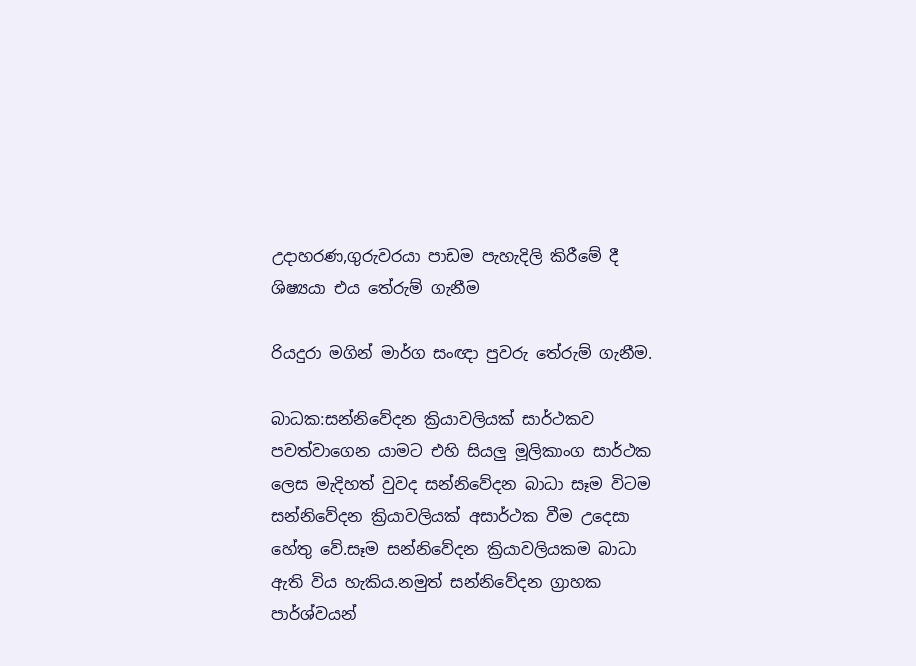උදාහරණ,ගුරුවරයා පාඩම පැහැදිලි කිරීමේ දී ශිෂ්‍යයා එය තේරුම් ගැනීම

රියදුරා මගින් මාර්ග සංඥා පුවරු තේරුම් ගැනීම.

බාධක:සන්නිවේදන ක්‍රියාවලියක් සාර්ථකව පවත්වාගෙන යාමට එහි සියලු මූලිකාංග සාර්ථක ලෙස මැදිහත් වුවද සන්නිවේදන බාධා සෑම විටම සන්නිවේදන ක්‍රියාවලියක් අසාර්ථක වීම උදෙසා හේතු වේ.සෑම සන්නිවේදන ක්‍රියාවලියකම බාධා ඇති විය හැකිය.නමුත් සන්නිවේදන ග්‍රාහක පාර්ශ්වයන්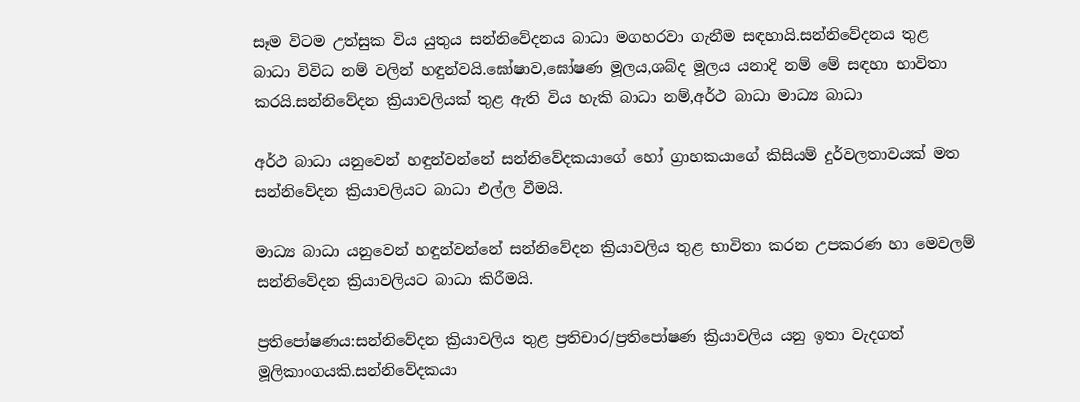සෑම විටම උත්සුක විය යුතුය සන්නිවේදනය බාධා මගහරවා ගැනීම සඳහායි.සන්නිවේදනය තුළ බාධා විවිධ නම් වලින් හඳුන්වයි.ඝෝෂාව,ඝෝෂණ මූලය,ශබ්ද මූලය යනාදි නම් මේ සඳහා භාවිතා කරයි.සන්නිවේදන ක්‍රියාවලියක් තුළ ඇති විය හැකි බාධා නම්,අර්ථ බාධා මාධ්‍ය බාධා

අර්ථ බාධා යනුවෙන් හඳුන්වන්නේ සන්නිවේදකයාගේ හෝ ග්‍රාහකයාගේ කිසියම් දුර්වලතාවයක් මත සන්නිවේදන ක්‍රියාවලියට බාධා එල්ල වීමයි.

මාධ්‍ය බාධා යනුවෙන් හඳුන්වන්නේ සන්නිවේදන ක්‍රියාවලිය තුළ භාවිතා කරන උපකරණ හා මෙවලම් සන්නිවේදන ක්‍රියාවලියට බාධා කිරීමයි.

ප්‍රතිපෝෂණය:සන්නිවේදන ක්‍රියාවලිය තුළ ප්‍රතිචාර/ප්‍රතිපෝෂණ ක්‍රියාවලිය යනු ඉතා වැදගත් මූලිකාංගයකි.සන්නිවේදකයා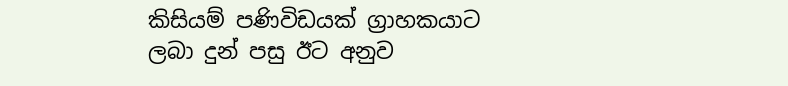කිසියම් පණිවිඩයක් ග්‍රාහකයාට ලබා දුන් පසු ඊට අනුව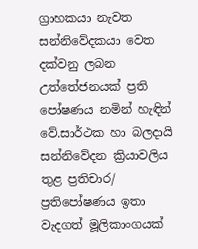ග්‍රාහකයා නැවත සන්නිවේදකයා වෙත දක්වනු ලබන උත්තේජනයක් ප්‍රති පෝෂණය නමින් හැඳින් වේ.සාර්ථක හා බලදායි සන්නිවේදන ක්‍රියාවලිය තුළ ප්‍රතිචාර/ ප්‍රතිපෝෂණය ඉතා වැදගත් මූලිකාංගයක්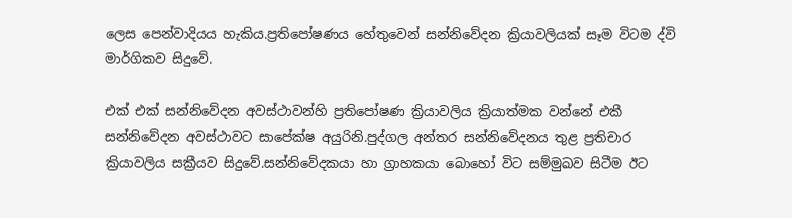ලෙස පෙන්වාදියය හැකිය.ප්‍රතිපෝෂණය හේතුවෙන් සන්නිවේදන ක්‍රියාවලියක් සෑම විටම ද්වි මාර්ගිකව සිදුවේ.

එක් එක් සන්නිවේදන අවස්ථාවන්හි ප්‍රතිපෝෂණ ක්‍රියාවලිය ක්‍රියාත්මක වන්නේ එකී සන්නිවේදන අවස්ථාවට සාපේක්ෂ අයුරිනි.පුද්ගල අන්තර සන්නිවේදනය තුළ ප්‍රතිචාර ක්‍රියාවලිය සක්‍රීයව සිදුවේ.සන්නිවේදකයා හා ග්‍රාහකයා බොහෝ විට සම්මුඛව සිටීම ඊට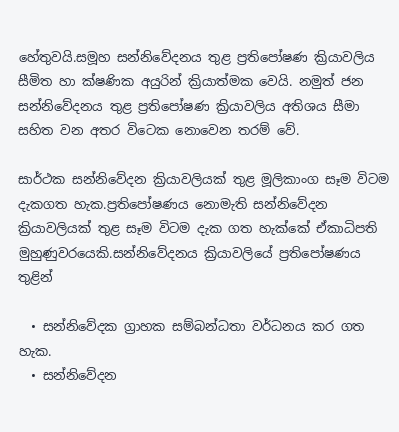හේතුවයි.සමූහ සන්නිවේදනය තුළ ප්‍රතිපෝෂණ ක්‍රියාවලිය සීමිත හා ක්ෂණික අයුරින් ක්‍රියාත්මක වෙයි. නමුත් ජන සන්නිවේදනය තුළ ප්‍රතිපෝෂණ ක්‍රියාවලිය අතිශය සීමා සහිත වන අතර විටෙක නොවෙන තරම් වේ.

සාර්ථක සන්නිවේදන ක්‍රියාවලියක් තුළ මූලිකාංග සෑම විටම දැකගත හැක.ප්‍රතිපෝෂණය නොමැති සන්නිවේදන ක්‍රියාවලියක් තුළ සෑම විටම දැක ගත හැක්කේ ඒකාධිපති මුහුණුවරයෙකි.සන්නිවේදනය ක්‍රියාවලියේ ප්‍රතිපෝෂණය තුළින්

  • සන්නිවේදක ග්‍රාහක සම්බන්ධතා වර්ධනය කර ගත හැක.
  • සන්නිවේදන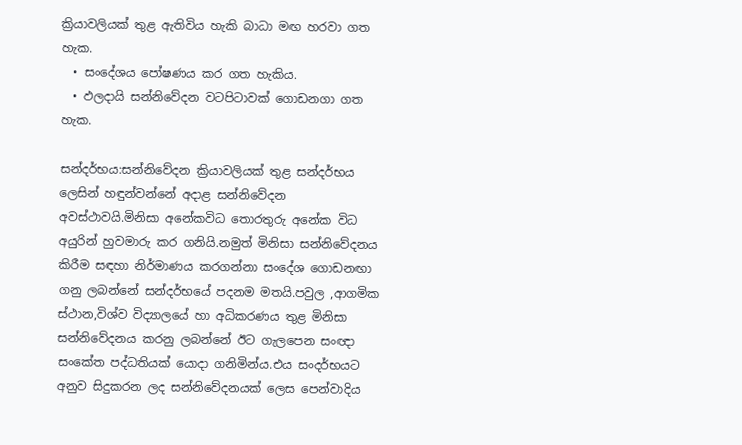ක්‍රියාවලියක් තුළ ඇතිවිය හැකි බාධා මඟ හරවා ගත හැක.
  • සංදේශය පෝෂණය කර ගත හැකිය.
  • ඵලදායි සන්නිවේදන වටපිටාවක් ගොඩනගා ගත හැක.

සන්දර්භය:සන්නිවේදන ක්‍රියාවලියක් තුළ සන්දර්භය ලෙසින් හඳුන්වන්නේ අදාළ සන්නිවේදන අවස්ථාවයි.මිනිසා අනේකවිධ තොරතුරු අනේක විධ අයුරින් හුවමාරු කර ගනියි.නමුත් මිනිසා සන්නිවේදනය කිරීම සඳහා නිර්මාණය කරගන්නා සංදේශ ගොඩනඟා ගනු ලබන්නේ සන්දර්භයේ පදනම මතයි.පවුල ,ආගමික ස්ථාන,විශ්ව විද්‍යාලයේ හා අධිකරණය තුළ මිනිසා සන්නිවේදනය කරනු ලබන්නේ ඊට ගැලපෙන සංඥා සංකේත පද්ධතියක් යොදා ගනිමින්ය.එය සංදර්භයට අනුව සිදුකරන ලද සන්නිවේදනයක් ලෙස පෙන්වාදිය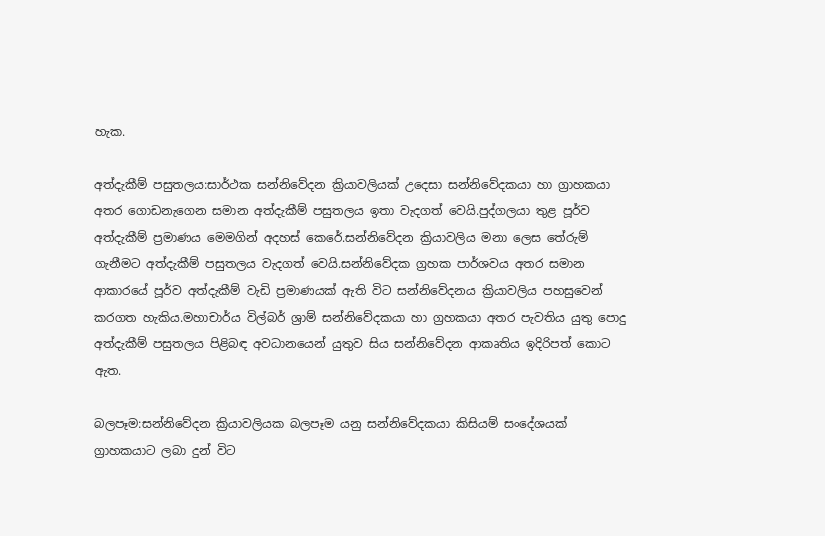හැක.

අත්දැකීම් පසුතලය:සාර්ථක සන්නිවේදන ක්‍රියාවලියක් උදෙසා සන්නිවේදකයා හා ග්‍රාහකයා අතර ගොඩනැගෙන සමාන අත්දැකීම් පසුතලය ඉතා වැදගත් වෙයි.පුද්ගලයා තුළ පූර්ව අත්දැකීම් ප්‍රමාණය මෙමගින් අදහස් කෙරේ.සන්නිවේදන ක්‍රියාවලිය මනා ලෙස තේරුම් ගැනීමට අත්දැකීම් පසුතලය වැදගත් වෙයි.සන්නිවේදක ග්‍රහක පාර්ශවය අතර සමාන ආකාරයේ පූර්ව අත්දැකීම් වැඩි ප්‍රමාණයක් ඇති විට සන්නිවේදනය ක්‍රියාවලිය පහසුවෙන් කරගත හැකිය.මහාචාර්ය විල්බර් ශ්‍රාම් සන්නිවේදකයා හා ග්‍රහකයා අතර පැවතිය යුතු පොදු අත්දැකීම් පසුතලය පිළිබඳ අවධානයෙන් යුතුව සිය සන්නිවේදන ආකෘතිය ඉදිරිපත් කොට ඇත.

බලපෑම:සන්නිවේදන ක්‍රියාවලියක බලපෑම යනු සන්නිවේදකයා කිසියම් සංදේශයක් ග්‍රාහකයාට ලබා දුන් විට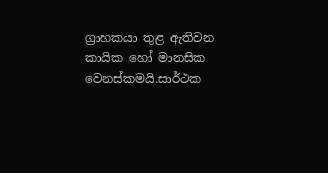ග්‍රාහකයා තුළ ඇතිවන කායික හෝ මානසික වෙනස්කමයි.සාර්ථක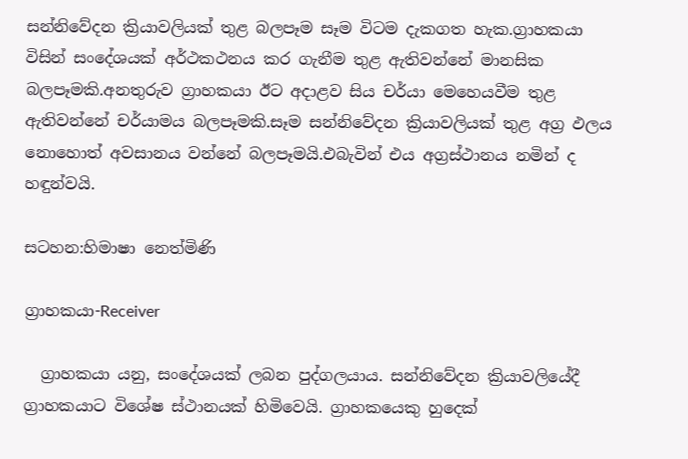සන්නිවේදන ක්‍රියාවලියක් තුළ බලපෑම සෑම විටම දැකගත හැක.ග්‍රාහකයා විසින් සංදේශයක් අර්ථකථනය කර ගැනීම තුළ ඇතිවන්නේ මානසික බලපෑමකි.අනතුරුව ග්‍රාහකයා ඊට අදාළව සිය චර්යා මෙහෙයවීම තුළ ඇතිවන්නේ චර්යාමය බලපෑමකි.සෑම සන්නිවේදන ක්‍රියාවලියක් තුළ අග්‍ර ඵලය නොහොත් අවසානය වන්නේ බලපෑමයි.එබැවින් එය අග්‍රස්ථානය නමින් ද හඳුන්වයි.

සටහන:හිමාෂා නෙත්මිණි

ග්‍රාහකයා-Receiver

  ග්‍රාහකයා යනු, සංදේශයක් ලබන පුද්ගලයාය. සන්නිවේදන ක්‍රියාවලියේදී ග්‍රාහකයාට විශේෂ ස්ථානයක් හිමිවෙයි. ග්‍රාහකයෙකු හුදෙක්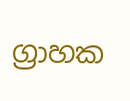ග්‍රාහක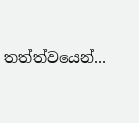තත්ත්වයෙන්...